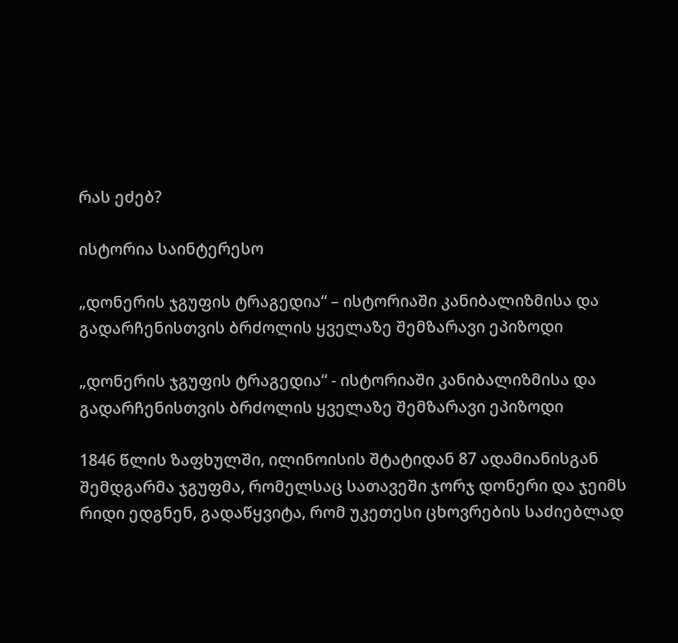რას ეძებ?

ისტორია საინტერესო

„დონერის ჯგუფის ტრაგედია“ – ისტორიაში კანიბალიზმისა და გადარჩენისთვის ბრძოლის ყველაზე შემზარავი ეპიზოდი

„დონერის ჯგუფის ტრაგედია“ - ისტორიაში კანიბალიზმისა და გადარჩენისთვის ბრძოლის ყველაზე შემზარავი ეპიზოდი

1846 წლის ზაფხულში, ილინოისის შტატიდან 87 ადამიანისგან შემდგარმა ჯგუფმა, რომელსაც სათავეში ჯორჯ დონერი და ჯეიმს რიდი ედგნენ, გადაწყვიტა, რომ უკეთესი ცხოვრების საძიებლად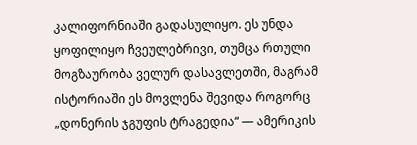კალიფორნიაში გადასულიყო. ეს უნდა ყოფილიყო ჩვეულებრივი, თუმცა რთული მოგზაურობა ველურ დასავლეთში, მაგრამ ისტორიაში ეს მოვლენა შევიდა როგორც „დონერის ჯგუფის ტრაგედია“ — ამერიკის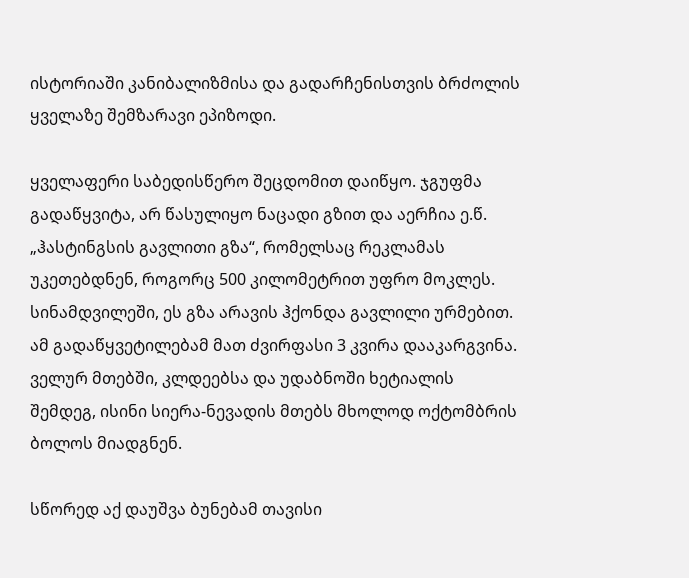ისტორიაში კანიბალიზმისა და გადარჩენისთვის ბრძოლის ყველაზე შემზარავი ეპიზოდი.

ყველაფერი საბედისწერო შეცდომით დაიწყო. ჯგუფმა გადაწყვიტა, არ წასულიყო ნაცადი გზით და აერჩია ე.წ. „ჰასტინგსის გავლითი გზა“, რომელსაც რეკლამას უკეთებდნენ, როგორც 500 კილომეტრით უფრო მოკლეს. სინამდვილეში, ეს გზა არავის ჰქონდა გავლილი ურმებით. ამ გადაწყვეტილებამ მათ ძვირფასი 3 კვირა დააკარგვინა. ველურ მთებში, კლდეებსა და უდაბნოში ხეტიალის შემდეგ, ისინი სიერა-ნევადის მთებს მხოლოდ ოქტომბრის ბოლოს მიადგნენ.

სწორედ აქ დაუშვა ბუნებამ თავისი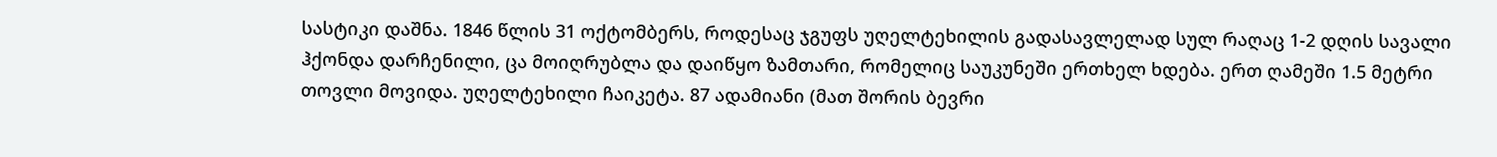სასტიკი დაშნა. 1846 წლის 31 ოქტომბერს, როდესაც ჯგუფს უღელტეხილის გადასავლელად სულ რაღაც 1-2 დღის სავალი ჰქონდა დარჩენილი, ცა მოიღრუბლა და დაიწყო ზამთარი, რომელიც საუკუნეში ერთხელ ხდება. ერთ ღამეში 1.5 მეტრი თოვლი მოვიდა. უღელტეხილი ჩაიკეტა. 87 ადამიანი (მათ შორის ბევრი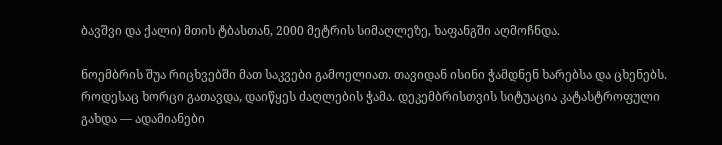ბავშვი და ქალი) მთის ტბასთან, 2000 მეტრის სიმაღლეზე, ხაფანგში აღმოჩნდა.

ნოემბრის შუა რიცხვებში მათ საკვები გამოელიათ. თავიდან ისინი ჭამდნენ ხარებსა და ცხენებს. როდესაც ხორცი გათავდა, დაიწყეს ძაღლების ჭამა. დეკემბრისთვის სიტუაცია კატასტროფული გახდა — ადამიანები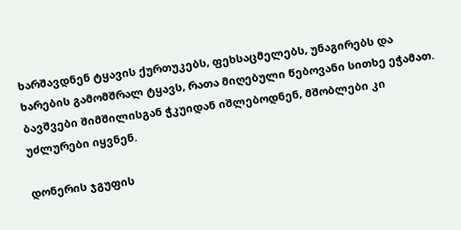ხარშავდნენ ტყავის ქურთუკებს, ფეხსაცმელებს, უნაგირებს და ხარების გამომშრალ ტყავს, რათა მიღებული წებოვანი სითხე ეჭამათ. ბავშვები შიმშილისგან ჭკუიდან იშლებოდნენ, მშობლები კი უძლურები იყვნენ.

დონერის ჯგუფის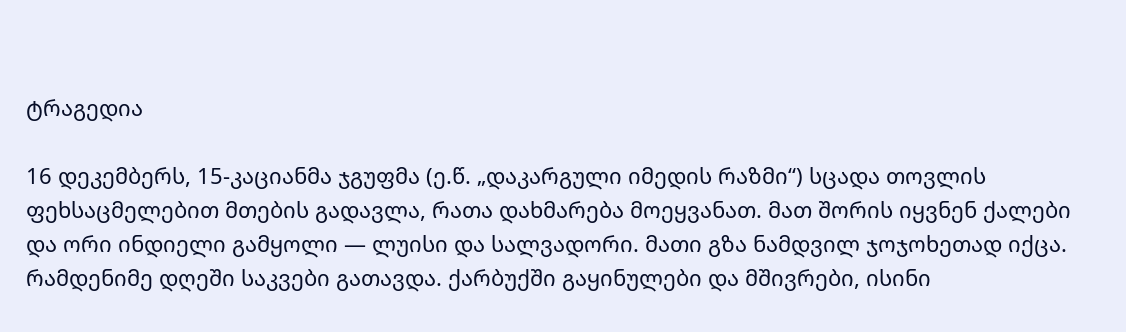ტრაგედია

16 დეკემბერს, 15-კაციანმა ჯგუფმა (ე.წ. „დაკარგული იმედის რაზმი“) სცადა თოვლის ფეხსაცმელებით მთების გადავლა, რათა დახმარება მოეყვანათ. მათ შორის იყვნენ ქალები და ორი ინდიელი გამყოლი — ლუისი და სალვადორი. მათი გზა ნამდვილ ჯოჯოხეთად იქცა. რამდენიმე დღეში საკვები გათავდა. ქარბუქში გაყინულები და მშივრები, ისინი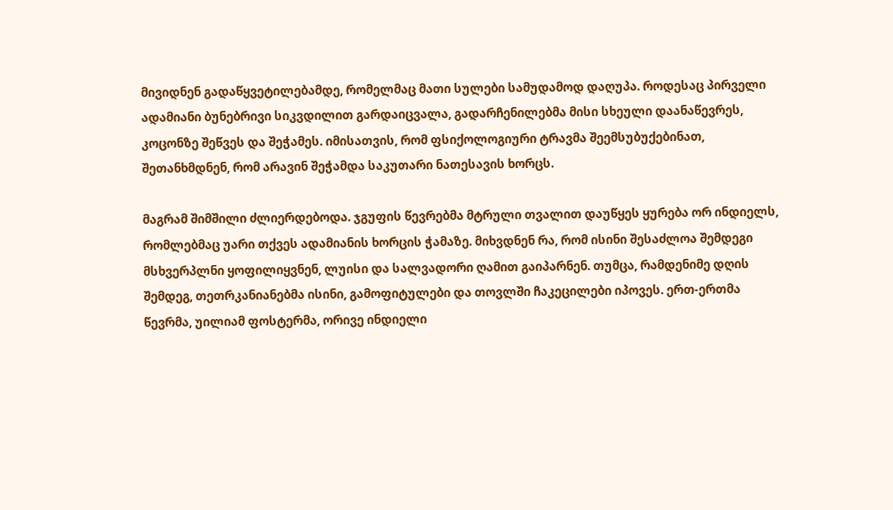მივიდნენ გადაწყვეტილებამდე, რომელმაც მათი სულები სამუდამოდ დაღუპა. როდესაც პირველი ადამიანი ბუნებრივი სიკვდილით გარდაიცვალა, გადარჩენილებმა მისი სხეული დაანაწევრეს, კოცონზე შეწვეს და შეჭამეს. იმისათვის, რომ ფსიქოლოგიური ტრავმა შეემსუბუქებინათ, შეთანხმდნენ, რომ არავინ შეჭამდა საკუთარი ნათესავის ხორცს.

მაგრამ შიმშილი ძლიერდებოდა. ჯგუფის წევრებმა მტრული თვალით დაუწყეს ყურება ორ ინდიელს, რომლებმაც უარი თქვეს ადამიანის ხორცის ჭამაზე. მიხვდნენ რა, რომ ისინი შესაძლოა შემდეგი მსხვერპლნი ყოფილიყვნენ, ლუისი და სალვადორი ღამით გაიპარნენ. თუმცა, რამდენიმე დღის შემდეგ, თეთრკანიანებმა ისინი, გამოფიტულები და თოვლში ჩაკეცილები იპოვეს. ერთ-ერთმა წევრმა, უილიამ ფოსტერმა, ორივე ინდიელი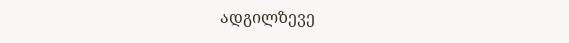ადგილზევე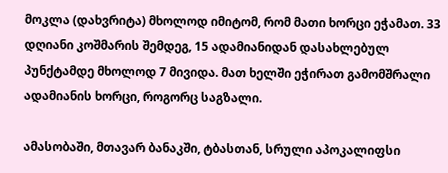მოკლა (დახვრიტა) მხოლოდ იმიტომ, რომ მათი ხორცი ეჭამათ. 33 დღიანი კოშმარის შემდეგ, 15 ადამიანიდან დასახლებულ პუნქტამდე მხოლოდ 7 მივიდა. მათ ხელში ეჭირათ გამომშრალი ადამიანის ხორცი, როგორც საგზალი.

ამასობაში, მთავარ ბანაკში, ტბასთან, სრული აპოკალიფსი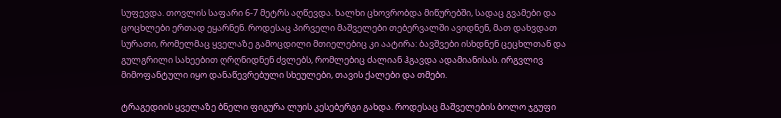სუფევდა. თოვლის საფარი 6-7 მეტრს აღწევდა. ხალხი ცხოვრობდა მიწურებში, სადაც გვამები და ცოცხლები ერთად ეყარნენ. როდესაც პირველი მაშველები თებერვალში ავიდნენ, მათ დახვდათ სურათი, რომელმაც ყველაზე გამოცდილი მთიელებიც კი აატირა: ბავშვები ისხდნენ ცეცხლთან და გულგრილი სახეებით ღრღნიდნენ ძვლებს, რომლებიც ძალიან ჰგავდა ადამიანისას. ირგვლივ მიმოფანტული იყო დანაწევრებული სხეულები, თავის ქალები და თმები.

ტრაგედიის ყველაზე ბნელი ფიგურა ლუის კესებერგი გახდა. როდესაც მაშველების ბოლო ჯგუფი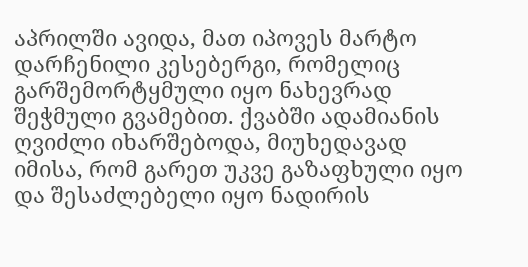აპრილში ავიდა, მათ იპოვეს მარტო დარჩენილი კესებერგი, რომელიც გარშემორტყმული იყო ნახევრად შეჭმული გვამებით. ქვაბში ადამიანის ღვიძლი იხარშებოდა, მიუხედავად იმისა, რომ გარეთ უკვე გაზაფხული იყო და შესაძლებელი იყო ნადირის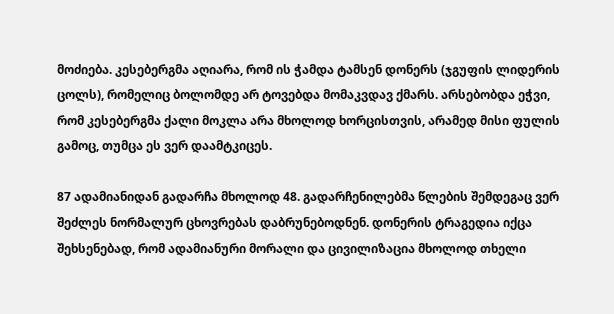მოძიება. კესებერგმა აღიარა, რომ ის ჭამდა ტამსენ დონერს (ჯგუფის ლიდერის ცოლს), რომელიც ბოლომდე არ ტოვებდა მომაკვდავ ქმარს. არსებობდა ეჭვი, რომ კესებერგმა ქალი მოკლა არა მხოლოდ ხორცისთვის, არამედ მისი ფულის გამოც, თუმცა ეს ვერ დაამტკიცეს.

87 ადამიანიდან გადარჩა მხოლოდ 48. გადარჩენილებმა წლების შემდეგაც ვერ შეძლეს ნორმალურ ცხოვრებას დაბრუნებოდნენ. დონერის ტრაგედია იქცა შეხსენებად, რომ ადამიანური მორალი და ცივილიზაცია მხოლოდ თხელი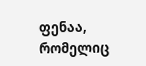ფენაა, რომელიც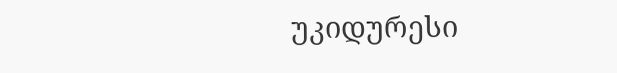უკიდურესი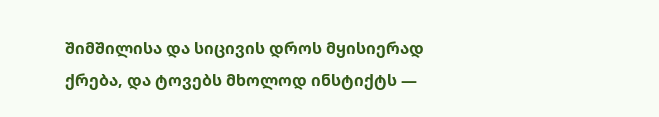შიმშილისა და სიცივის დროს მყისიერად ქრება, და ტოვებს მხოლოდ ინსტიქტს —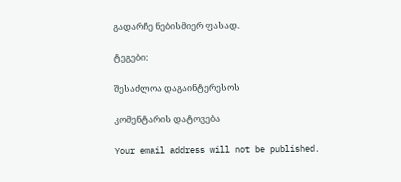გადარჩე ნებისმიერ ფასად.

ტეგები:

შესაძლოა დაგაინტერესოს

კომენტარის დატოვება

Your email address will not be published.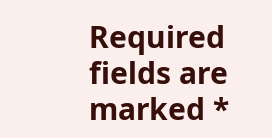Required fields are marked *